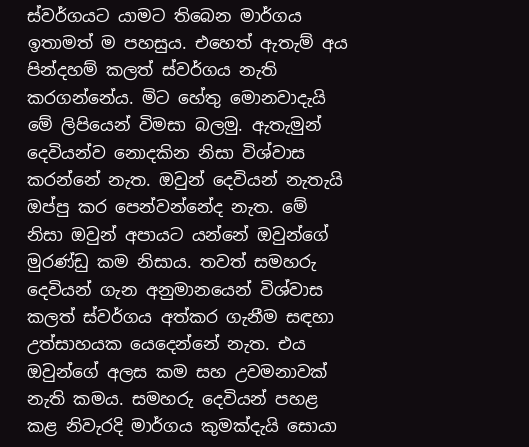ස්වර්ගයට යාමට තිබෙන මාර්ගය ඉතාමත් ම පහසුය. එහෙත් ඇතැම් අය පින්දහම් කලත් ස්වර්ගය නැති කරගන්නේය. මිට හේතු මොනවාදැයි මේ ලිපියෙන් විමසා බලමු. ඇතැමුන් දෙවියන්ව නොදකින නිසා විශ්වාස කරන්නේ නැත. ඔවුන් දෙවියන් නැතැයි ඔප්පු කර පෙන්වන්නේද නැත. මේ නිසා ඔවුන් අපායට යන්නේ ඔවුන්ගේ මුරණ්ඩු කම නිසාය. තවත් සමහරු දෙවියන් ගැන අනුමානයෙන් විශ්වාස කලත් ස්වර්ගය අත්කර ගැනීම සඳහා උත්සාහයක යෙදෙන්නේ නැත. එය ඔවුන්ගේ අලස කම සහ උවමනාවක් නැති කමය. සමහරු දෙවියන් පහළ කළ නිවැරදි මාර්ගය කුමක්දැයි සොයා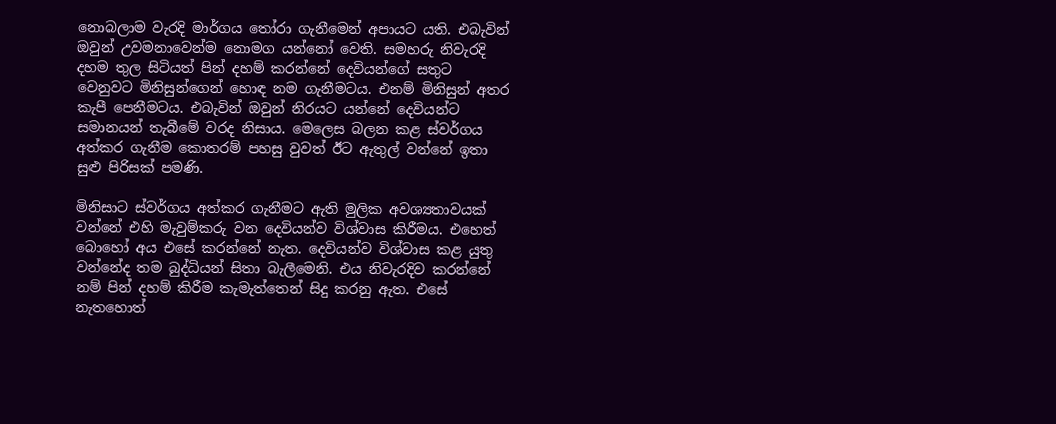නොබලාම වැරදි මාර්ගය තෝරා ගැනීමෙන් අපායට යති. එබැවින් ඔවුන් උවමනාවෙන්ම නොමග යන්නෝ වෙති. සමහරු නිවැරදි දහම තුල සිටියත් පින් දහම් කරන්නේ දෙවියන්ගේ සතුට වෙනුවට මිනිසුන්ගෙන් හොඳ නම ගැනීමටය. එනම් මිනිසුන් අතර කැපී පෙනීමටය. එබැවින් ඔවුන් නිරයට යන්නේ දෙවියන්ට සමානයන් තැබීමේ වරද නිසාය. මෙලෙස බලන කළ ස්වර්ගය අත්කර ගැනීම කොතරම් පහසු වුවත් ඊට ඇතුල් වන්නේ ඉතා සුළු පිරිසක් පමණි.

මිනිසාට ස්වර්ගය අත්කර ගැනීමට ඇති මුලික අවශ්‍යතාවයක් වන්නේ එහි මැවුම්කරු වන දෙවියන්ව විශ්වාස කිරීමය. එහෙත් බොහෝ අය එසේ කරන්නේ නැත. දෙවියන්ව විශ්වාස කළ යුතු වන්නේද තම බුද්ධියන් සිතා බැලීමෙනි. එය නිවැරදිව කරන්නේ නම් පින් දහම් කිරීම කැමැත්තෙන් සිදු කරනු ඇත. එසේ නැතහොත්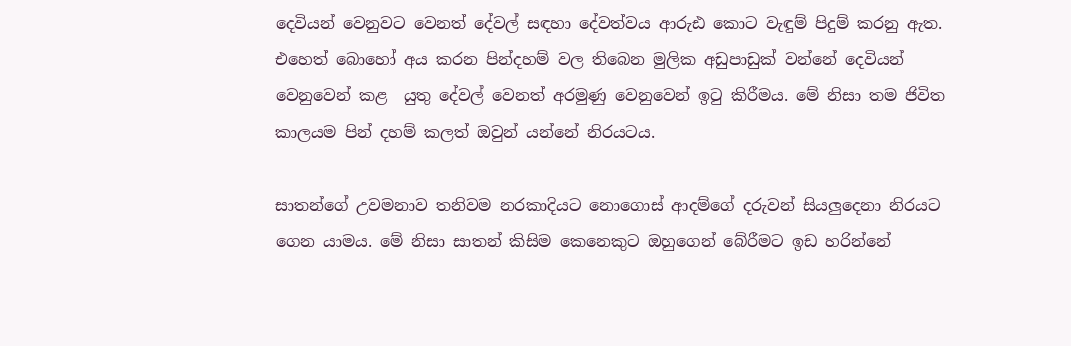දෙවියන් වෙනුවට වෙනත් දේවල් සඳහා දේවත්වය ආරුඪ කොට වැඳුම් පිදුම් කරනු ඇත. එහෙත් බොහෝ අය කරන පින්දහම් වල තිබෙන මුලික අඩුපාඩුක් වන්නේ දෙවියන් වෙනුවෙන් කළ  යුතු දේවල් වෙනත් අරමුණු වෙනුවෙන් ඉටු කිරීමය. මේ නිසා තම ජිවිත කාලයම පින් දහම් කලත් ඔවුන් යන්නේ නිරයටය.

සාතන්ගේ උවමනාව තනිවම නරකාදියට නොගොස් ආදම්ගේ දරුවන් සියලුදෙනා නිරයට ගෙන යාමය. මේ නිසා සාතන් කිසිම කෙනෙකුට ඔහුගෙන් බේරීමට ඉඩ හරින්නේ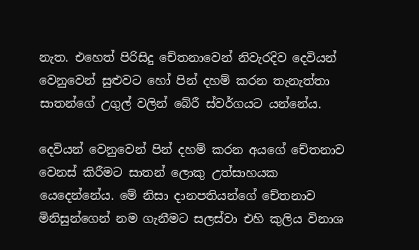නැත. එහෙත් පිරිසිදු චේතනාවෙන් නිවැරදිව දෙවියන් වෙනුවෙන් සුළුවට හෝ පින් දහම් කරන තැනැත්තා සාතන්ගේ උගුල් වලින් බේරී ස්වර්ගයට යන්නේය.

දෙවියන් වෙනුවෙන් පින් දහම් කරන අයගේ චේතනාව වෙනස් කිරීමට සාතන් ලොකු උත්සාහයක යෙදෙන්නේය. මේ නිසා දානපතියන්ගේ චේතනාව මිනිසුන්ගෙන් නම ගැනීමට සලස්වා එහි කුලිය විනාශ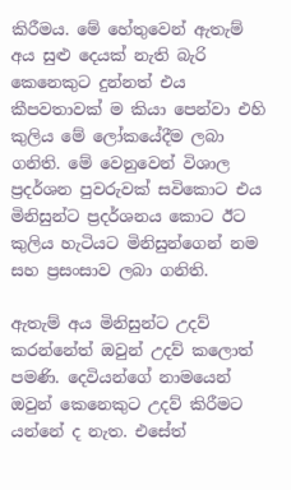කිරීමය. මේ හේතුවෙන් ඇතැම් අය සුළු දෙයක් නැති බැරි කෙනෙකුට දුන්නත් එය කීපවතාවක් ම කියා පෙන්වා එහි කුලිය මේ ලෝකයේදීම ලබා ගනිති. මේ වෙනුවෙන් විශාල ප්‍රදර්ශන පුවරුවක් සවිකොට එය මිනිසුන්ට ප්‍රදර්ශනය කොට ඊට කුලිය හැටියට මිනිසුන්ගෙන් නම සහ ප්‍රසංසාව ලබා ගනිති.

ඇතැම් අය මිනිසුන්ට උදව් කරන්නේත් ඔවුන් උදව් කලොත් පමණි. දෙවියන්ගේ නාමයෙන් ඔවුන් කෙනෙකුට උදව් කිරීමට යන්නේ ද නැත. එසේත්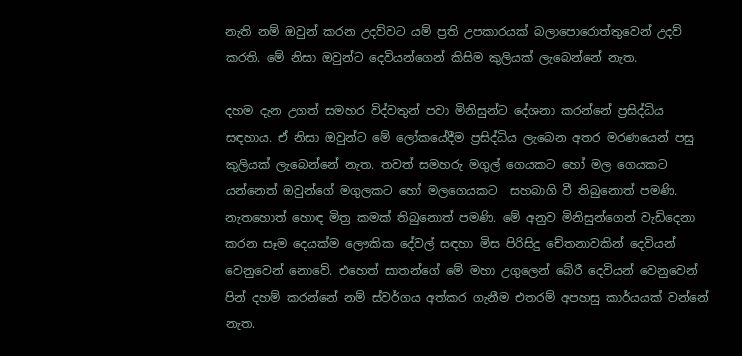නැති නම් ඔවුන් කරන උදව්වට යම් ප්‍රති උපකාරයක් බලාපොරොත්තුවෙන් උදව් කරති. මේ නිසා ඔවුන්ට දෙවියන්ගෙන් කිසිම කුලියක් ලැබෙන්නේ නැත.

දහම දැන උගත් සමහර විද්වතුන් පවා මිනිසුන්ට දේශනා කරන්නේ ප්‍රසිද්ධිය සඳහාය. ඒ නිසා ඔවුන්ට මේ ලෝකයේදීම ප්‍රසිද්ධිය ලැබෙන අතර මරණයෙන් පසු කුලියක් ලැබෙන්නේ නැත. තවත් සමහරු මගුල් ගෙයකට හෝ මල ගෙයකට යන්නෙත් ඔවුන්ගේ මගුලකට හෝ මලගෙයකට  සහබාගි වී තිබුනොත් පමණි. නැතහොත් හොඳ මිත්‍ර කමක් තිබුනොත් පමණි. මේ අනුව මිනිසුන්ගෙන් වැඩිදෙනා කරන සෑම දෙයක්ම ලෞකික දේවල් සඳහා මිස පිරිසිදු චේතනාවකින් දෙවියන් වෙනුවෙන් නොවේ. එහෙත් සාතන්ගේ මේ මහා උගුලෙන් බේරී දෙවියන් වෙනුවෙන් පින් දහම් කරන්නේ නම් ස්වර්ගය අත්කර ගැනීම එතරම් අපහසු කාර්යයක් වන්නේ නැත.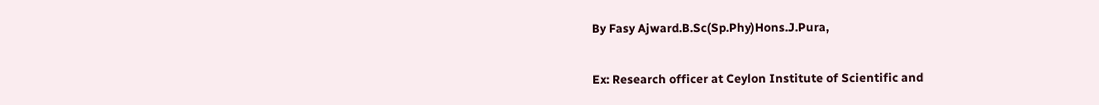By Fasy Ajward.B.Sc(Sp.Phy)Hons.J.Pura,

Ex: Research officer at Ceylon Institute of Scientific and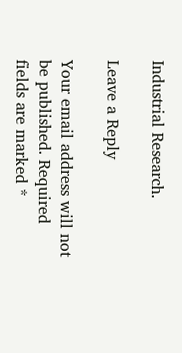Industrial Research.

Leave a Reply

Your email address will not be published. Required fields are marked *